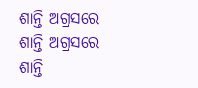ଶାନ୍ତି ଅଗ୍ରସରେ
ଶାନ୍ତି ଅଗ୍ରସରେ
ଶାନ୍ତି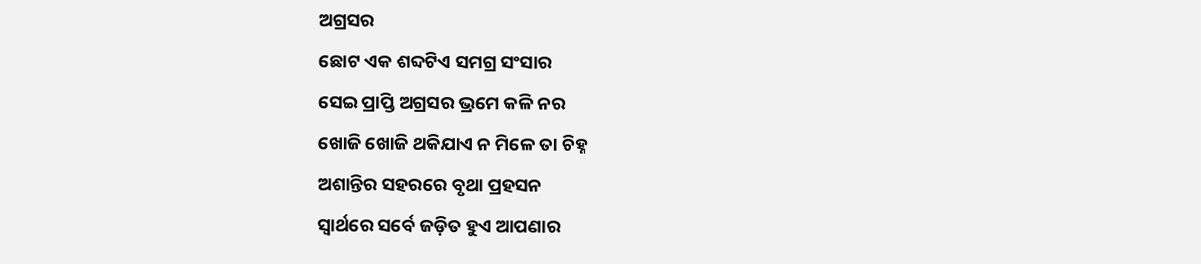ଅଗ୍ରସର
ଛୋଟ ଏକ ଶବ୍ଦଟିଏ ସମଗ୍ର ସଂସାର
ସେଇ ପ୍ରାପ୍ତି ଅଗ୍ରସର ଭ୍ରମେ କଳି ନର
ଖୋଜି ଖୋଜି ଥକିଯାଏ ନ ମିଳେ ତା ଚିହ୍ନ
ଅଶାନ୍ତିର ସହରରେ ବୃଥା ପ୍ରହସନ
ସ୍ୱାର୍ଥରେ ସର୍ବେ ଜଡ଼ିତ ହୁଏ ଆପଣାର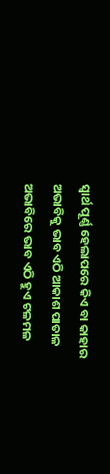ସ୍ବାର୍ଥ ପୂର୍ଣ୍ଣ ହେଲାପରେ କିଏ ବା କାହାର
ଅଭାବିକୁ ଭାବ ଏଠି ଆକାଶ ପାତାଳ
ଅଭାବିରେ ଭାବ ଏଠି ହୁଏ ଟଳମଳ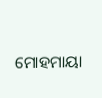ମୋହମାୟା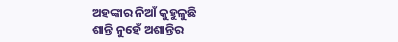ଅହଙ୍କାର ନିଆଁ କୁହୁଳୁଛି
ଶାନ୍ତି ନୁହେଁ ଅଶାନ୍ତିର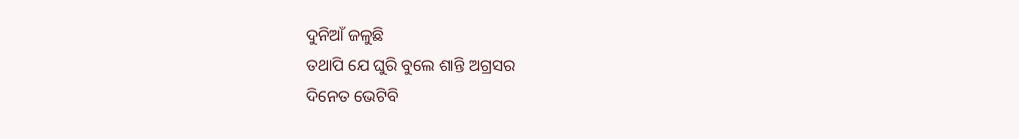ଦୁନିଆଁ ଜଳୁଛି
ତଥାପି ଯେ ଘୁରି ବୁଲେ ଶାନ୍ତି ଅଗ୍ରସର
ଦିନେତ ଭେଟିବି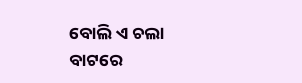ବୋଲି ଏ ଚଲା ବାଟରେ